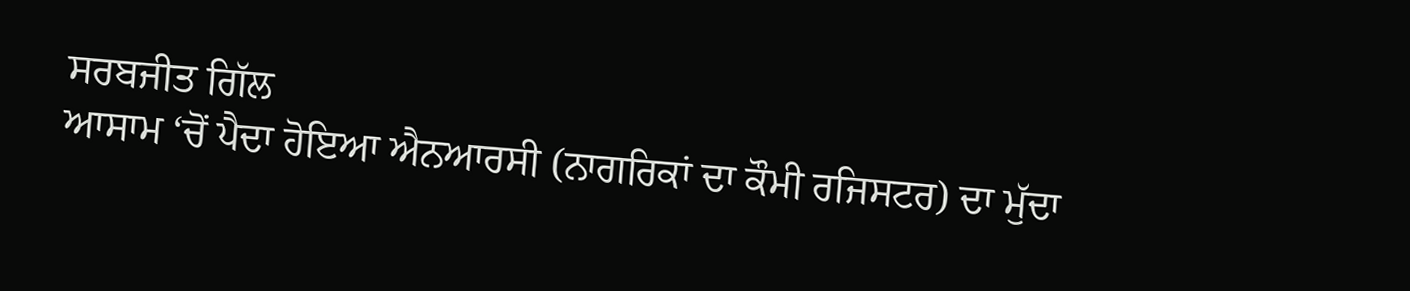ਸਰਬਜੀਤ ਗਿੱਲ
ਆਸਾਮ ‘ਚੋਂ ਪੈਦਾ ਹੋਇਆ ਐਨਆਰਸੀ (ਨਾਗਰਿਕਾਂ ਦਾ ਕੌਮੀ ਰਜਿਸਟਰ) ਦਾ ਮੁੱਦਾ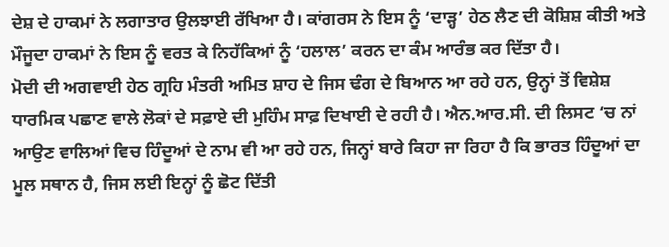ਦੇਸ਼ ਦੇ ਹਾਕਮਾਂ ਨੇ ਲਗਾਤਾਰ ਉਲਝਾਈ ਰੱਖਿਆ ਹੈ। ਕਾਂਗਰਸ ਨੇ ਇਸ ਨੂੰ ‘ਦਾੜ੍ਹ’ ਹੇਠ ਲੈਣ ਦੀ ਕੋਸ਼ਿਸ਼ ਕੀਤੀ ਅਤੇ ਮੌਜੂਦਾ ਹਾਕਮਾਂ ਨੇ ਇਸ ਨੂੰ ਵਰਤ ਕੇ ਨਿਹੱਕਿਆਂ ਨੂੰ ‘ਹਲਾਲ’ ਕਰਨ ਦਾ ਕੰਮ ਆਰੰਭ ਕਰ ਦਿੱਤਾ ਹੈ।
ਮੋਦੀ ਦੀ ਅਗਵਾਈ ਹੇਠ ਗ੍ਰਹਿ ਮੰਤਰੀ ਅਮਿਤ ਸ਼ਾਹ ਦੇ ਜਿਸ ਢੰਗ ਦੇ ਬਿਆਨ ਆ ਰਹੇ ਹਨ, ਉਨ੍ਹਾਂ ਤੋਂ ਵਿਸ਼ੇਸ਼ ਧਾਰਮਿਕ ਪਛਾਣ ਵਾਲੇ ਲੋਕਾਂ ਦੇ ਸਫ਼ਾਏ ਦੀ ਮੁਹਿੰਮ ਸਾਫ਼ ਦਿਖਾਈ ਦੇ ਰਹੀ ਹੈ। ਐਨ.ਆਰ.ਸੀ. ਦੀ ਲਿਸਟ ‘ਚ ਨਾਂ ਆਉਣ ਵਾਲਿਆਂ ਵਿਚ ਹਿੰਦੂਆਂ ਦੇ ਨਾਮ ਵੀ ਆ ਰਹੇ ਹਨ, ਜਿਨ੍ਹਾਂ ਬਾਰੇ ਕਿਹਾ ਜਾ ਰਿਹਾ ਹੈ ਕਿ ਭਾਰਤ ਹਿੰਦੂਆਂ ਦਾ ਮੂਲ ਸਥਾਨ ਹੈ, ਜਿਸ ਲਈ ਇਨ੍ਹਾਂ ਨੂੰ ਛੋਟ ਦਿੱਤੀ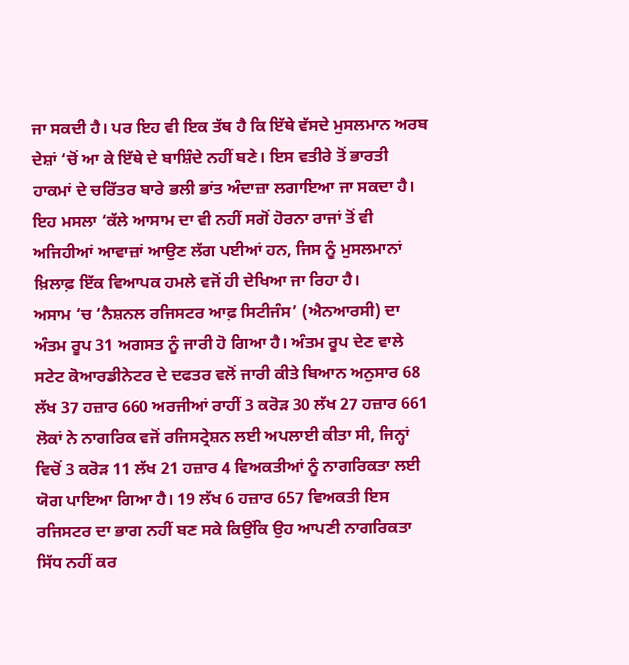ਜਾ ਸਕਦੀ ਹੈ। ਪਰ ਇਹ ਵੀ ਇਕ ਤੱਥ ਹੈ ਕਿ ਇੱਥੇ ਵੱਸਦੇ ਮੁਸਲਮਾਨ ਅਰਬ ਦੇਸ਼ਾਂ ‘ਚੋਂ ਆ ਕੇ ਇੱਥੇ ਦੇ ਬਾਸ਼ਿੰਦੇ ਨਹੀਂ ਬਣੇ। ਇਸ ਵਤੀਰੇ ਤੋਂ ਭਾਰਤੀ ਹਾਕਮਾਂ ਦੇ ਚਰਿੱਤਰ ਬਾਰੇ ਭਲੀ ਭਾਂਤ ਅੰਦਾਜ਼ਾ ਲਗਾਇਆ ਜਾ ਸਕਦਾ ਹੈ।
ਇਹ ਮਸਲਾ ‘ਕੱਲੇ ਆਸਾਮ ਦਾ ਵੀ ਨਹੀਂ ਸਗੋਂ ਹੋਰਨਾ ਰਾਜਾਂ ਤੋਂ ਵੀ ਅਜਿਹੀਆਂ ਆਵਾਜ਼ਾਂ ਆਉਣ ਲੱਗ ਪਈਆਂ ਹਨ, ਜਿਸ ਨੂੰ ਮੁਸਲਮਾਨਾਂ ਖ਼ਿਲਾਫ਼ ਇੱਕ ਵਿਆਪਕ ਹਮਲੇ ਵਜੋਂ ਹੀ ਦੇਖਿਆ ਜਾ ਰਿਹਾ ਹੈ।
ਅਸਾਮ ‘ਚ ‘ਨੈਸ਼ਨਲ ਰਜਿਸਟਰ ਆਫ਼ ਸਿਟੀਜੰਸ’ (ਐਨਆਰਸੀ) ਦਾ ਅੰਤਮ ਰੂਪ 31 ਅਗਸਤ ਨੂੰ ਜਾਰੀ ਹੋ ਗਿਆ ਹੈ। ਅੰਤਮ ਰੂਪ ਦੇਣ ਵਾਲੇ ਸਟੇਟ ਕੋਆਰਡੀਨੇਟਰ ਦੇ ਦਫਤਰ ਵਲੋਂ ਜਾਰੀ ਕੀਤੇ ਬਿਆਨ ਅਨੁਸਾਰ 68 ਲੱਖ 37 ਹਜ਼ਾਰ 660 ਅਰਜੀਆਂ ਰਾਹੀਂ 3 ਕਰੋੜ 30 ਲੱਖ 27 ਹਜ਼ਾਰ 661 ਲੋਕਾਂ ਨੇ ਨਾਗਰਿਕ ਵਜੋਂ ਰਜਿਸਟ੍ਰੇਸ਼ਨ ਲਈ ਅਪਲਾਈ ਕੀਤਾ ਸੀ, ਜਿਨ੍ਹਾਂ ਵਿਚੋਂ 3 ਕਰੋੜ 11 ਲੱਖ 21 ਹਜ਼ਾਰ 4 ਵਿਅਕਤੀਆਂ ਨੂੰ ਨਾਗਰਿਕਤਾ ਲਈ ਯੋਗ ਪਾਇਆ ਗਿਆ ਹੈ। 19 ਲੱਖ 6 ਹਜ਼ਾਰ 657 ਵਿਅਕਤੀ ਇਸ ਰਜਿਸਟਰ ਦਾ ਭਾਗ ਨਹੀਂ ਬਣ ਸਕੇ ਕਿਉਂਕਿ ਉਹ ਆਪਣੀ ਨਾਗਰਿਕਤਾ ਸਿੱਧ ਨਹੀਂ ਕਰ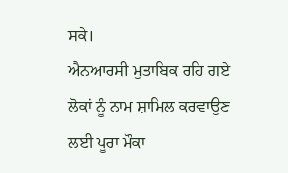ਸਕੇ।
ਐਨਆਰਸੀ ਮੁਤਾਬਿਕ ਰਹਿ ਗਏ ਲੋਕਾਂ ਨੂੰ ਨਾਮ ਸ਼ਾਮਿਲ ਕਰਵਾਉਣ ਲਈ ਪੂਰਾ ਮੌਕਾ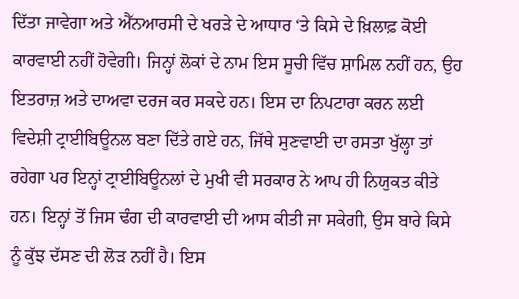ਦਿੱਤਾ ਜਾਵੇਗਾ ਅਤੇ ਐੱਨਆਰਸੀ ਦੇ ਖਰੜੇ ਦੇ ਆਧਾਰ ‘ਤੇ ਕਿਸੇ ਦੇ ਖ਼ਿਲਾਫ਼ ਕੋਈ ਕਾਰਵਾਈ ਨਹੀਂ ਹੋਵੇਗੀ। ਜਿਨ੍ਹਾਂ ਲੋਕਾਂ ਦੇ ਨਾਮ ਇਸ ਸੂਚੀ ਵਿੱਚ ਸ਼ਾਮਿਲ ਨਹੀਂ ਹਨ, ਉਹ ਇਤਰਾਜ਼ ਅਤੇ ਦਾਅਵਾ ਦਰਜ ਕਰ ਸਕਦੇ ਹਨ। ਇਸ ਦਾ ਨਿਪਟਾਰਾ ਕਰਨ ਲਈ ਵਿਦੇਸ਼ੀ ਟ੍ਰਾਈਬਿਊਨਲ ਬਣਾ ਦਿੱਤੇ ਗਏ ਹਨ, ਜਿੱਥੇ ਸੁਣਵਾਈ ਦਾ ਰਸਤਾ ਖੁੱਲ੍ਹਾ ਤਾਂ ਰਹੇਗਾ ਪਰ ਇਨ੍ਹਾਂ ਟ੍ਰਾਈਬਿਊਨਲਾਂ ਦੇ ਮੁਖੀ ਵੀ ਸਰਕਾਰ ਨੇ ਆਪ ਹੀ ਨਿਯੁਕਤ ਕੀਤੇ ਹਨ। ਇਨ੍ਹਾਂ ਤੋਂ ਜਿਸ ਢੰਗ ਦੀ ਕਾਰਵਾਈ ਦੀ ਆਸ ਕੀਤੀ ਜਾ ਸਕੇਗੀ, ਉਸ ਬਾਰੇ ਕਿਸੇ ਨੂੰ ਕੁੱਝ ਦੱਸਣ ਦੀ ਲੋੜ ਨਹੀਂ ਹੈ। ਇਸ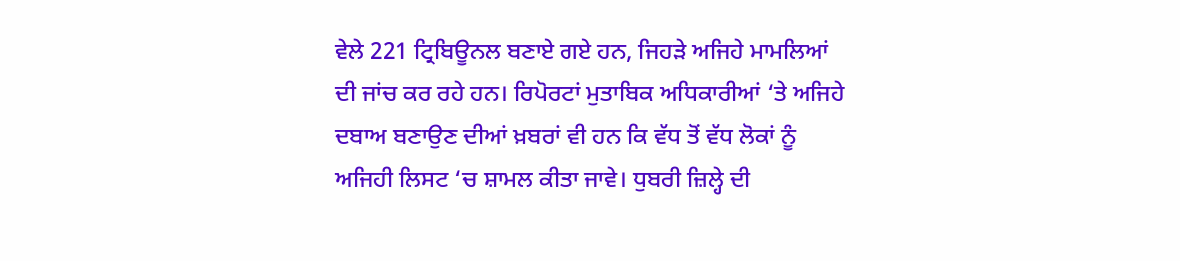ਵੇਲੇ 221 ਟ੍ਰਿਬਿਊਨਲ ਬਣਾਏ ਗਏ ਹਨ, ਜਿਹੜੇ ਅਜਿਹੇ ਮਾਮਲਿਆਂ ਦੀ ਜਾਂਚ ਕਰ ਰਹੇ ਹਨ। ਰਿਪੋਰਟਾਂ ਮੁਤਾਬਿਕ ਅਧਿਕਾਰੀਆਂ ‘ਤੇ ਅਜਿਹੇ ਦਬਾਅ ਬਣਾਉਣ ਦੀਆਂ ਖ਼ਬਰਾਂ ਵੀ ਹਨ ਕਿ ਵੱਧ ਤੋਂ ਵੱਧ ਲੋਕਾਂ ਨੂੰ ਅਜਿਹੀ ਲਿਸਟ ‘ਚ ਸ਼ਾਮਲ ਕੀਤਾ ਜਾਵੇ। ਧੁਬਰੀ ਜ਼ਿਲ੍ਹੇ ਦੀ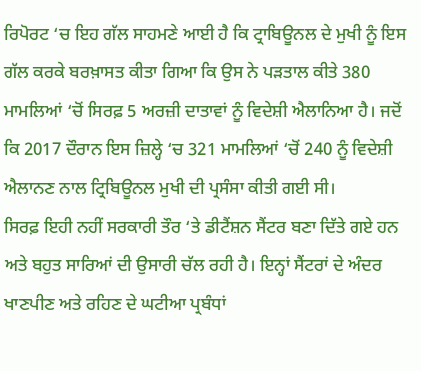ਰਿਪੋਰਟ ‘ਚ ਇਹ ਗੱਲ ਸਾਹਮਣੇ ਆਈ ਹੈ ਕਿ ਟ੍ਰਾਬਿਊਨਲ ਦੇ ਮੁਖੀ ਨੂੰ ਇਸ ਗੱਲ ਕਰਕੇ ਬਰਖ਼ਾਸਤ ਕੀਤਾ ਗਿਆ ਕਿ ਉਸ ਨੇ ਪੜਤਾਲ ਕੀਤੇ 380 ਮਾਮਲਿਆਂ ‘ਚੋਂ ਸਿਰਫ਼ 5 ਅਰਜ਼ੀ ਦਾਤਾਵਾਂ ਨੂੰ ਵਿਦੇਸ਼ੀ ਐਲਾਨਿਆ ਹੈ। ਜਦੋਂ ਕਿ 2017 ਦੌਰਾਨ ਇਸ ਜ਼ਿਲ੍ਹੇ ‘ਚ 321 ਮਾਮਲਿਆਂ ‘ਚੋਂ 240 ਨੂੰ ਵਿਦੇਸ਼ੀ ਐਲਾਨਣ ਨਾਲ ਟ੍ਰਿਬਿਊਨਲ ਮੁਖੀ ਦੀ ਪ੍ਰਸੰਸਾ ਕੀਤੀ ਗਈ ਸੀ।
ਸਿਰਫ਼ ਇਹੀ ਨਹੀਂ ਸਰਕਾਰੀ ਤੌਰ ‘ਤੇ ਡੀਟੈਂਸ਼ਨ ਸੈਂਟਰ ਬਣਾ ਦਿੱਤੇ ਗਏ ਹਨ ਅਤੇ ਬਹੁਤ ਸਾਰਿਆਂ ਦੀ ਉਸਾਰੀ ਚੱਲ ਰਹੀ ਹੈ। ਇਨ੍ਹਾਂ ਸੈਂਟਰਾਂ ਦੇ ਅੰਦਰ ਖਾਣਪੀਣ ਅਤੇ ਰਹਿਣ ਦੇ ਘਟੀਆ ਪ੍ਰਬੰਧਾਂ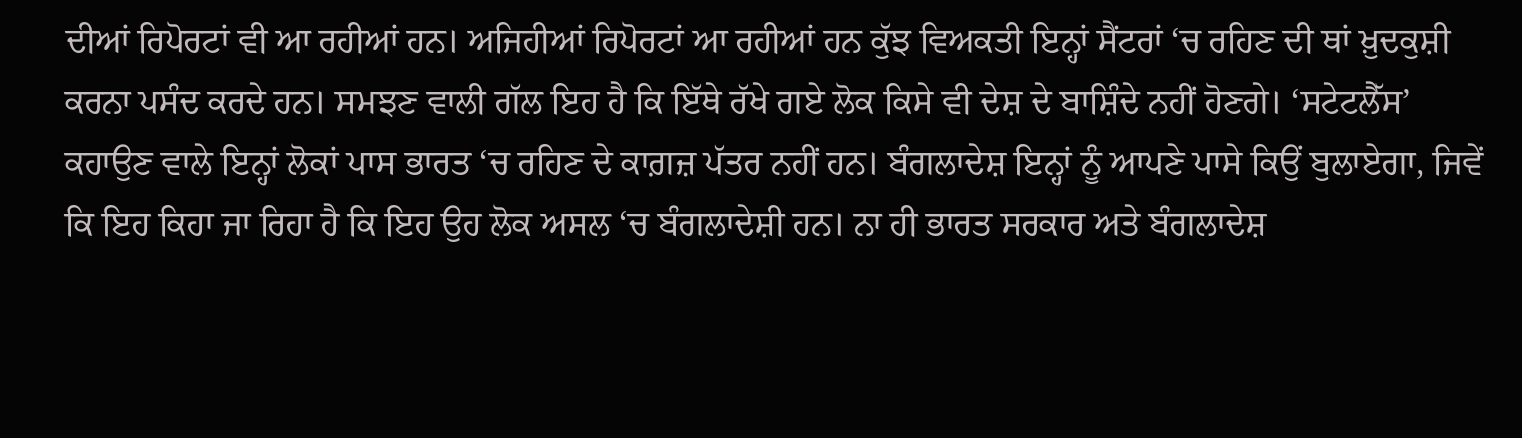ਦੀਆਂ ਰਿਪੋਰਟਾਂ ਵੀ ਆ ਰਹੀਆਂ ਹਨ। ਅਜਿਹੀਆਂ ਰਿਪੋਰਟਾਂ ਆ ਰਹੀਆਂ ਹਨ ਕੁੱਝ ਵਿਅਕਤੀ ਇਨ੍ਹਾਂ ਸੈਂਟਰਾਂ ‘ਚ ਰਹਿਣ ਦੀ ਥਾਂ ਖ਼ੁਦਕੁਸ਼ੀ ਕਰਨਾ ਪਸੰਦ ਕਰਦੇ ਹਨ। ਸਮਝਣ ਵਾਲੀ ਗੱਲ ਇਹ ਹੈ ਕਿ ਇੱਥੇ ਰੱਖੇ ਗਏ ਲੋਕ ਕਿਸੇ ਵੀ ਦੇਸ਼ ਦੇ ਬਾਸ਼ਿੰਦੇ ਨਹੀਂ ਹੋਣਗੇ। ‘ਸਟੇਟਲੈੱਸ’ ਕਹਾਉਣ ਵਾਲੇ ਇਨ੍ਹਾਂ ਲੋਕਾਂ ਪਾਸ ਭਾਰਤ ‘ਚ ਰਹਿਣ ਦੇ ਕਾਗ਼ਜ਼ ਪੱਤਰ ਨਹੀਂ ਹਨ। ਬੰਗਲਾਦੇਸ਼ ਇਨ੍ਹਾਂ ਨੂੰ ਆਪਣੇ ਪਾਸੇ ਕਿਉਂ ਬੁਲਾਏਗਾ, ਜਿਵੇਂ ਕਿ ਇਹ ਕਿਹਾ ਜਾ ਰਿਹਾ ਹੈ ਕਿ ਇਹ ਉਹ ਲੋਕ ਅਸਲ ‘ਚ ਬੰਗਲਾਦੇਸ਼ੀ ਹਨ। ਨਾ ਹੀ ਭਾਰਤ ਸਰਕਾਰ ਅਤੇ ਬੰਗਲਾਦੇਸ਼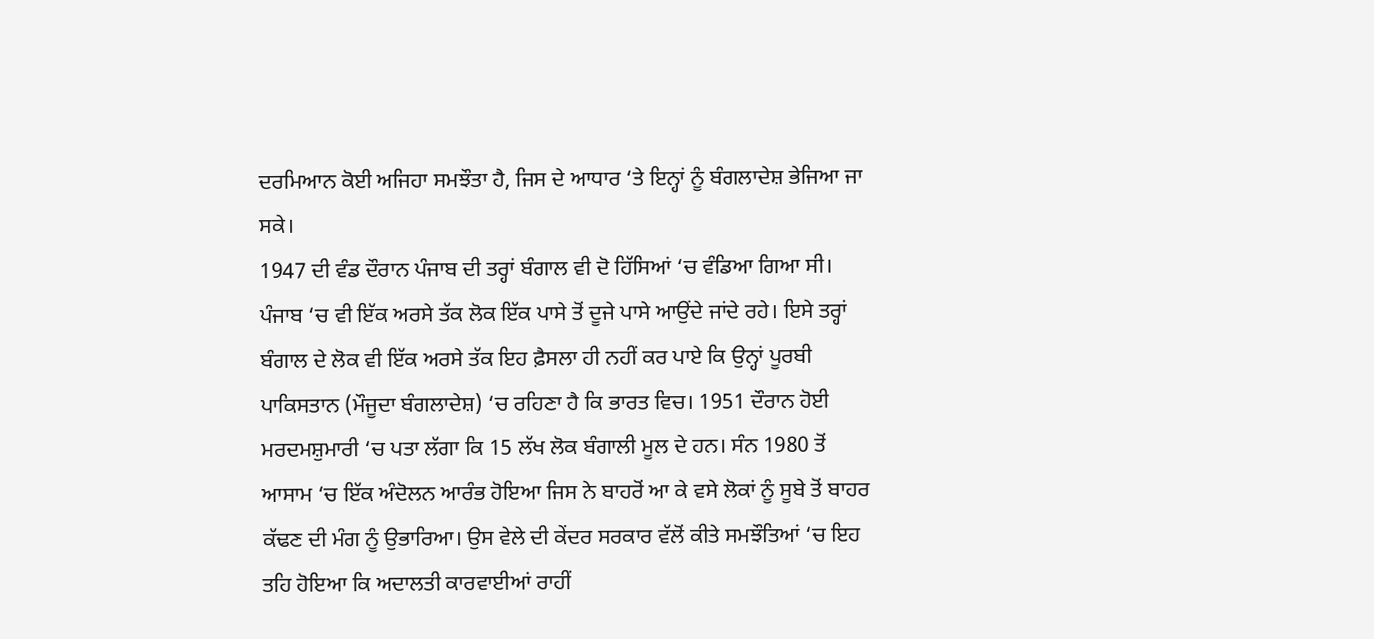ਦਰਮਿਆਨ ਕੋਈ ਅਜਿਹਾ ਸਮਝੌਤਾ ਹੈ, ਜਿਸ ਦੇ ਆਧਾਰ ‘ਤੇ ਇਨ੍ਹਾਂ ਨੂੰ ਬੰਗਲਾਦੇਸ਼ ਭੇਜਿਆ ਜਾ ਸਕੇ।
1947 ਦੀ ਵੰਡ ਦੌਰਾਨ ਪੰਜਾਬ ਦੀ ਤਰ੍ਹਾਂ ਬੰਗਾਲ ਵੀ ਦੋ ਹਿੱਸਿਆਂ ‘ਚ ਵੰਡਿਆ ਗਿਆ ਸੀ। ਪੰਜਾਬ ‘ਚ ਵੀ ਇੱਕ ਅਰਸੇ ਤੱਕ ਲੋਕ ਇੱਕ ਪਾਸੇ ਤੋਂ ਦੂਜੇ ਪਾਸੇ ਆਉਂਦੇ ਜਾਂਦੇ ਰਹੇ। ਇਸੇ ਤਰ੍ਹਾਂ ਬੰਗਾਲ ਦੇ ਲੋਕ ਵੀ ਇੱਕ ਅਰਸੇ ਤੱਕ ਇਹ ਫ਼ੈਸਲਾ ਹੀ ਨਹੀਂ ਕਰ ਪਾਏ ਕਿ ਉਨ੍ਹਾਂ ਪੂਰਬੀ ਪਾਕਿਸਤਾਨ (ਮੌਜੂਦਾ ਬੰਗਲਾਦੇਸ਼) ‘ਚ ਰਹਿਣਾ ਹੈ ਕਿ ਭਾਰਤ ਵਿਚ। 1951 ਦੌਰਾਨ ਹੋਈ ਮਰਦਮਸ਼ੁਮਾਰੀ ‘ਚ ਪਤਾ ਲੱਗਾ ਕਿ 15 ਲੱਖ ਲੋਕ ਬੰਗਾਲੀ ਮੂਲ ਦੇ ਹਨ। ਸੰਨ 1980 ਤੋਂ ਆਸਾਮ ‘ਚ ਇੱਕ ਅੰਦੋਲਨ ਆਰੰਭ ਹੋਇਆ ਜਿਸ ਨੇ ਬਾਹਰੋਂ ਆ ਕੇ ਵਸੇ ਲੋਕਾਂ ਨੂੰ ਸੂਬੇ ਤੋਂ ਬਾਹਰ ਕੱਢਣ ਦੀ ਮੰਗ ਨੂੰ ਉਭਾਰਿਆ। ਉਸ ਵੇਲੇ ਦੀ ਕੇਂਦਰ ਸਰਕਾਰ ਵੱਲੋਂ ਕੀਤੇ ਸਮਝੌਤਿਆਂ ‘ਚ ਇਹ ਤਹਿ ਹੋਇਆ ਕਿ ਅਦਾਲਤੀ ਕਾਰਵਾਈਆਂ ਰਾਹੀਂ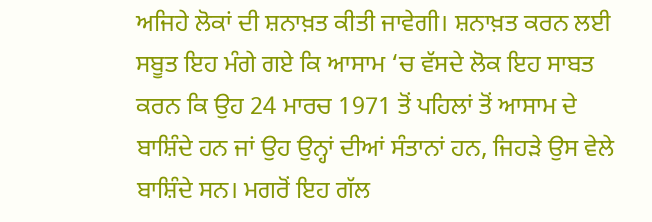ਅਜਿਹੇ ਲੋਕਾਂ ਦੀ ਸ਼ਨਾਖ਼ਤ ਕੀਤੀ ਜਾਵੇਗੀ। ਸ਼ਨਾਖ਼ਤ ਕਰਨ ਲਈ ਸਬੂਤ ਇਹ ਮੰਗੇ ਗਏ ਕਿ ਆਸਾਮ ‘ਚ ਵੱਸਦੇ ਲੋਕ ਇਹ ਸਾਬਤ ਕਰਨ ਕਿ ਉਹ 24 ਮਾਰਚ 1971 ਤੋਂ ਪਹਿਲਾਂ ਤੋਂ ਆਸਾਮ ਦੇ ਬਾਸ਼ਿੰਦੇ ਹਨ ਜਾਂ ਉਹ ਉਨ੍ਹਾਂ ਦੀਆਂ ਸੰਤਾਨਾਂ ਹਨ, ਜਿਹੜੇ ਉਸ ਵੇਲੇ ਬਾਸ਼ਿੰਦੇ ਸਨ। ਮਗਰੋਂ ਇਹ ਗੱਲ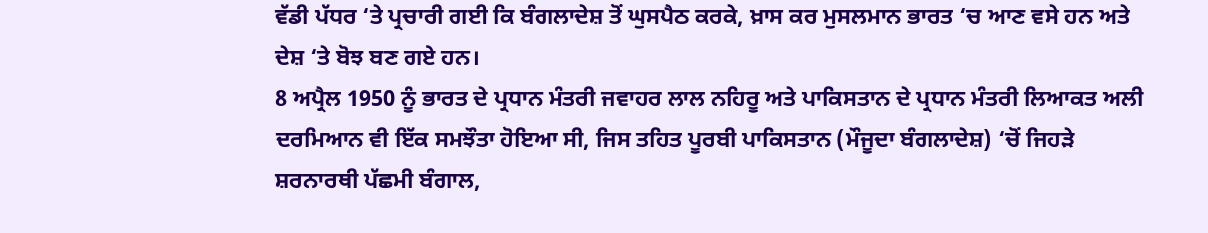ਵੱਡੀ ਪੱਧਰ ‘ਤੇ ਪ੍ਰਚਾਰੀ ਗਈ ਕਿ ਬੰਗਲਾਦੇਸ਼ ਤੋਂ ਘੁਸਪੈਠ ਕਰਕੇ, ਖ਼ਾਸ ਕਰ ਮੁਸਲਮਾਨ ਭਾਰਤ ‘ਚ ਆਣ ਵਸੇ ਹਨ ਅਤੇ ਦੇਸ਼ ‘ਤੇ ਬੋਝ ਬਣ ਗਏ ਹਨ।
8 ਅਪ੍ਰੈਲ 1950 ਨੂੰ ਭਾਰਤ ਦੇ ਪ੍ਰਧਾਨ ਮੰਤਰੀ ਜਵਾਹਰ ਲਾਲ ਨਹਿਰੂ ਅਤੇ ਪਾਕਿਸਤਾਨ ਦੇ ਪ੍ਰਧਾਨ ਮੰਤਰੀ ਲਿਆਕਤ ਅਲੀ ਦਰਮਿਆਨ ਵੀ ਇੱਕ ਸਮਝੌਤਾ ਹੋਇਆ ਸੀ, ਜਿਸ ਤਹਿਤ ਪੂਰਬੀ ਪਾਕਿਸਤਾਨ (ਮੌਜੂਦਾ ਬੰਗਲਾਦੇਸ਼) ‘ਚੋਂ ਜਿਹੜੇ ਸ਼ਰਨਾਰਥੀ ਪੱਛਮੀ ਬੰਗਾਲ,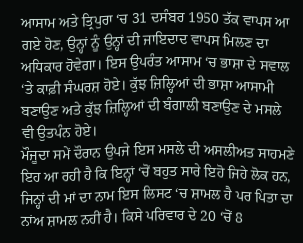ਆਸਾਮ ਅਤੇ ਤ੍ਰਿਪੁਰਾ ‘ਚ 31 ਦਸੰਬਰ 1950 ਤੱਕ ਵਾਪਸ ਆ ਗਏ ਹੋਣ, ਉਨ੍ਹਾਂ ਨੂੰ ਉਨ੍ਹਾਂ ਦੀ ਜਾਇਦਾਦ ਵਾਪਸ ਮਿਲਣ ਦਾ ਅਧਿਕਾਰ ਹੋਵੇਗਾ। ਇਸ ਉਪਰੰਤ ਆਸਾਮ ‘ਚ ਭਾਸ਼ਾ ਦੇ ਸਵਾਲ ‘ਤੇ ਕਾਫ਼ੀ ਸੰਘਰਸ਼ ਹੋਏ। ਕੁੱਝ ਜ਼ਿਲ੍ਹਿਆਂ ਦੀ ਭਾਸ਼ਾ ਆਸਾਮੀ ਬਣਾਉਣ ਅਤੇ ਕੁੱਝ ਜ਼ਿਲ੍ਹਿਆਂ ਦੀ ਬੰਗਾਲੀ ਬਣਾਉਣ ਦੇ ਮਸਲੇ ਵੀ ਉਤਪੰਨ ਹੋਏ।
ਮੌਜੂਦਾ ਸਮੇਂ ਦੌਰਾਨ ਉਪਜੇ ਇਸ ਮਸਲੇ ਦੀ ਅਸਲੀਅਤ ਸਾਹਮਣੇ ਇਹ ਆ ਰਹੀ ਹੈ ਕਿ ਇਨ੍ਹਾਂ ‘ਚੋਂ ਬਹੁਤ ਸਾਰੇ ਇਹੋ ਜਿਹੇ ਲੋਕ ਹਨ, ਜਿਨ੍ਹਾਂ ਦੀ ਮਾਂ ਦਾ ਨਾਮ ਇਸ ਲਿਸਟ ‘ਚ ਸ਼ਾਮਲ ਹੈ ਪਰ ਪਿਤਾ ਦਾ ਨਾਂਅ ਸ਼ਾਮਲ ਨਹੀਂ ਹੈ। ਕਿਸੇ ਪਰਿਵਾਰ ਦੇ 20 ‘ਚੋਂ 8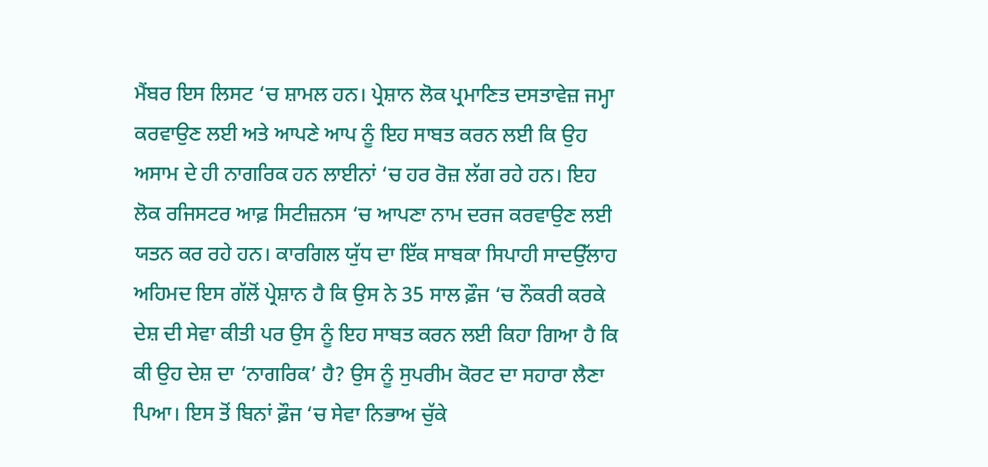ਮੈਂਬਰ ਇਸ ਲਿਸਟ ‘ਚ ਸ਼ਾਮਲ ਹਨ। ਪ੍ਰੇਸ਼ਾਨ ਲੋਕ ਪ੍ਰਮਾਣਿਤ ਦਸਤਾਵੇਜ਼ ਜਮ੍ਹਾ ਕਰਵਾਉਣ ਲਈ ਅਤੇ ਆਪਣੇ ਆਪ ਨੂੰ ਇਹ ਸਾਬਤ ਕਰਨ ਲਈ ਕਿ ਉਹ ਅਸਾਮ ਦੇ ਹੀ ਨਾਗਰਿਕ ਹਨ ਲਾਈਨਾਂ ‘ਚ ਹਰ ਰੋਜ਼ ਲੱਗ ਰਹੇ ਹਨ। ਇਹ ਲੋਕ ਰਜਿਸਟਰ ਆਫ਼ ਸਿਟੀਜ਼ਨਸ ‘ਚ ਆਪਣਾ ਨਾਮ ਦਰਜ ਕਰਵਾਉਣ ਲਈ ਯਤਨ ਕਰ ਰਹੇ ਹਨ। ਕਾਰਗਿਲ ਯੁੱਧ ਦਾ ਇੱਕ ਸਾਬਕਾ ਸਿਪਾਹੀ ਸਾਦਉੱਲਾਹ ਅਹਿਮਦ ਇਸ ਗੱਲੋਂ ਪ੍ਰੇਸ਼ਾਨ ਹੈ ਕਿ ਉਸ ਨੇ 35 ਸਾਲ ਫ਼ੌਜ ‘ਚ ਨੌਕਰੀ ਕਰਕੇ ਦੇਸ਼ ਦੀ ਸੇਵਾ ਕੀਤੀ ਪਰ ਉਸ ਨੂੰ ਇਹ ਸਾਬਤ ਕਰਨ ਲਈ ਕਿਹਾ ਗਿਆ ਹੈ ਕਿ ਕੀ ਉਹ ਦੇਸ਼ ਦਾ ‘ਨਾਗਰਿਕ’ ਹੈ? ਉਸ ਨੂੰ ਸੁਪਰੀਮ ਕੋਰਟ ਦਾ ਸਹਾਰਾ ਲੈਣਾ ਪਿਆ। ਇਸ ਤੋਂ ਬਿਨਾਂ ਫ਼ੌਜ ‘ਚ ਸੇਵਾ ਨਿਭਾਅ ਚੁੱਕੇ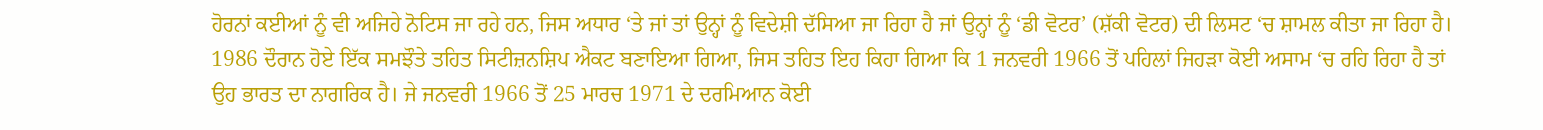ਹੋਰਨਾਂ ਕਈਆਂ ਨੂੰ ਵੀ ਅਜਿਹੇ ਨੋਟਿਸ ਜਾ ਰਹੇ ਹਨ, ਜਿਸ ਅਧਾਰ ‘ਤੇ ਜਾਂ ਤਾਂ ਉਨ੍ਹਾਂ ਨੂੰ ਵਿਦੇਸ਼ੀ ਦੱਸਿਆ ਜਾ ਰਿਹਾ ਹੈ ਜਾਂ ਉਨ੍ਹਾਂ ਨੂੰ ‘ਡੀ ਵੋਟਰ’ (ਸ਼ੱਕੀ ਵੋਟਰ) ਦੀ ਲਿਸਟ ‘ਚ ਸ਼ਾਮਲ ਕੀਤਾ ਜਾ ਰਿਹਾ ਹੈ।
1986 ਦੌਰਾਨ ਹੋਏ ਇੱਕ ਸਮਝੌਤੇ ਤਹਿਤ ਸਿਟੀਜ਼ਨਸ਼ਿਪ ਐਕਟ ਬਣਾਇਆ ਗਿਆ, ਜਿਸ ਤਹਿਤ ਇਹ ਕਿਹਾ ਗਿਆ ਕਿ 1 ਜਨਵਰੀ 1966 ਤੋਂ ਪਹਿਲਾਂ ਜਿਹੜਾ ਕੋਈ ਅਸਾਮ ‘ਚ ਰਹਿ ਰਿਹਾ ਹੈ ਤਾਂ ਉਹ ਭਾਰਤ ਦਾ ਨਾਗਰਿਕ ਹੈ। ਜੇ ਜਨਵਰੀ 1966 ਤੋਂ 25 ਮਾਰਚ 1971 ਦੇ ਦਰਮਿਆਨ ਕੋਈ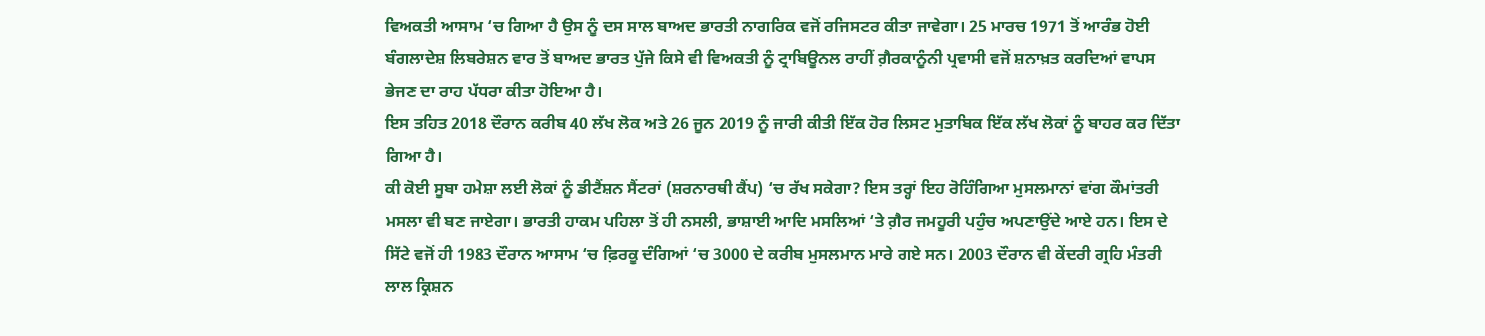ਵਿਅਕਤੀ ਆਸਾਮ ‘ਚ ਗਿਆ ਹੈ ਉਸ ਨੂੰ ਦਸ ਸਾਲ ਬਾਅਦ ਭਾਰਤੀ ਨਾਗਰਿਕ ਵਜੋਂ ਰਜਿਸਟਰ ਕੀਤਾ ਜਾਵੇਗਾ। 25 ਮਾਰਚ 1971 ਤੋਂ ਆਰੰਭ ਹੋਈ ਬੰਗਲਾਦੇਸ਼ ਲਿਬਰੇਸ਼ਨ ਵਾਰ ਤੋਂ ਬਾਅਦ ਭਾਰਤ ਪੁੱਜੇ ਕਿਸੇ ਵੀ ਵਿਅਕਤੀ ਨੂੰ ਟ੍ਰਾਬਿਊਨਲ ਰਾਹੀਂ ਗ਼ੈਰਕਾਨੂੰਨੀ ਪ੍ਰਵਾਸੀ ਵਜੋਂ ਸ਼ਨਾਖ਼ਤ ਕਰਦਿਆਂ ਵਾਪਸ ਭੇਜਣ ਦਾ ਰਾਹ ਪੱਧਰਾ ਕੀਤਾ ਹੋਇਆ ਹੈ।
ਇਸ ਤਹਿਤ 2018 ਦੌਰਾਨ ਕਰੀਬ 40 ਲੱਖ ਲੋਕ ਅਤੇ 26 ਜੂਨ 2019 ਨੂੰ ਜਾਰੀ ਕੀਤੀ ਇੱਕ ਹੋਰ ਲਿਸਟ ਮੁਤਾਬਿਕ ਇੱਕ ਲੱਖ ਲੋਕਾਂ ਨੂੰ ਬਾਹਰ ਕਰ ਦਿੱਤਾ ਗਿਆ ਹੈ।
ਕੀ ਕੋਈ ਸੂਬਾ ਹਮੇਸ਼ਾ ਲਈ ਲੋਕਾਂ ਨੂੰ ਡੀਟੈਂਸ਼ਨ ਸੈਂਟਰਾਂ (ਸ਼ਰਨਾਰਥੀ ਕੈਂਪ) ‘ਚ ਰੱਖ ਸਕੇਗਾ? ਇਸ ਤਰ੍ਹਾਂ ਇਹ ਰੋਹਿੰਗਿਆ ਮੁਸਲਮਾਨਾਂ ਵਾਂਗ ਕੌਮਾਂਤਰੀ ਮਸਲਾ ਵੀ ਬਣ ਜਾਏਗਾ। ਭਾਰਤੀ ਹਾਕਮ ਪਹਿਲਾ ਤੋਂ ਹੀ ਨਸਲੀ, ਭਾਸ਼ਾਈ ਆਦਿ ਮਸਲਿਆਂ ‘ਤੇ ਗ਼ੈਰ ਜਮਹੂਰੀ ਪਹੁੰਚ ਅਪਣਾਉਂਦੇ ਆਏ ਹਨ। ਇਸ ਦੇ ਸਿੱਟੇ ਵਜੋਂ ਹੀ 1983 ਦੌਰਾਨ ਆਸਾਮ ‘ਚ ਫ਼ਿਰਕੂ ਦੰਗਿਆਂ ‘ਚ 3000 ਦੇ ਕਰੀਬ ਮੁਸਲਮਾਨ ਮਾਰੇ ਗਏ ਸਨ। 2003 ਦੌਰਾਨ ਵੀ ਕੇਂਦਰੀ ਗ੍ਰਹਿ ਮੰਤਰੀ ਲਾਲ ਕ੍ਰਿਸ਼ਨ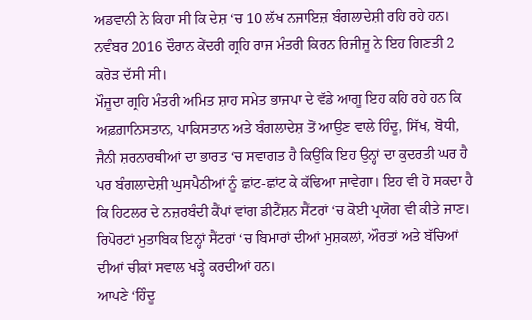ਅਡਵਾਨੀ ਨੇ ਕਿਹਾ ਸੀ ਕਿ ਦੇਸ਼ ‘ਚ 10 ਲੱਖ ਨਜਾਇਜ਼ ਬੰਗਲਾਦੇਸ਼ੀ ਰਹਿ ਰਹੇ ਹਨ। ਨਵੰਬਰ 2016 ਦੌਰਾਨ ਕੇਂਦਰੀ ਗ੍ਰਹਿ ਰਾਜ ਮੰਤਰੀ ਕਿਰਨ ਰਿਜੀਜੂ ਨੇ ਇਹ ਗਿਣਤੀ 2 ਕਰੋੜ ਦੱਸੀ ਸੀ।
ਮੌਜੂਦਾ ਗ੍ਰਹਿ ਮੰਤਰੀ ਅਮਿਤ ਸ਼ਾਹ ਸਮੇਤ ਭਾਜਪਾ ਦੇ ਵੱਡੇ ਆਗੂ ਇਹ ਕਹਿ ਰਹੇ ਹਨ ਕਿ ਅਫ਼ਗ਼ਾਨਿਸਤਾਨ, ਪਾਕਿਸਤਾਨ ਅਤੇ ਬੰਗਲਾਦੇਸ਼ ਤੋਂ ਆਉਣ ਵਾਲੇ ਹਿੰਦੂ, ਸਿੱਖ, ਬੋਧੀ, ਜੈਨੀ ਸ਼ਰਨਾਰਥੀਆਂ ਦਾ ਭਾਰਤ ‘ਚ ਸਵਾਗਤ ਹੈ ਕਿਉਂਕਿ ਇਹ ਉਨ੍ਹਾਂ ਦਾ ਕੁਦਰਤੀ ਘਰ ਹੈ ਪਰ ਬੰਗਲਾਦੇਸ਼ੀ ਘੁਸਪੈਠੀਆਂ ਨੂੰ ਛਾਂਟ-ਛਾਂਟ ਕੇ ਕੱਢਿਆ ਜਾਵੇਗਾ। ਇਹ ਵੀ ਹੋ ਸਕਦਾ ਹੈ ਕਿ ਹਿਟਲਰ ਦੇ ਨਜ਼ਰਬੰਦੀ ਕੈਂਪਾਂ ਵਾਂਗ ਡੀਟੈਂਸ਼ਨ ਸੈਂਟਰਾਂ ‘ਚ ਕੋਈ ਪ੍ਰਯੋਗ ਵੀ ਕੀਤੇ ਜਾਣ। ਰਿਪੋਰਟਾਂ ਮੁਤਾਬਿਕ ਇਨ੍ਹਾਂ ਸੈਂਟਰਾਂ ‘ਚ ਬਿਮਾਰਾਂ ਦੀਆਂ ਮੁਸ਼ਕਲਾਂ, ਔਰਤਾਂ ਅਤੇ ਬੱਚਿਆਂ ਦੀਆਂ ਚੀਕਾਂ ਸਵਾਲ ਖੜ੍ਹੇ ਕਰਦੀਆਂ ਹਨ।
ਆਪਣੇ ‘ਹਿੰਦੂ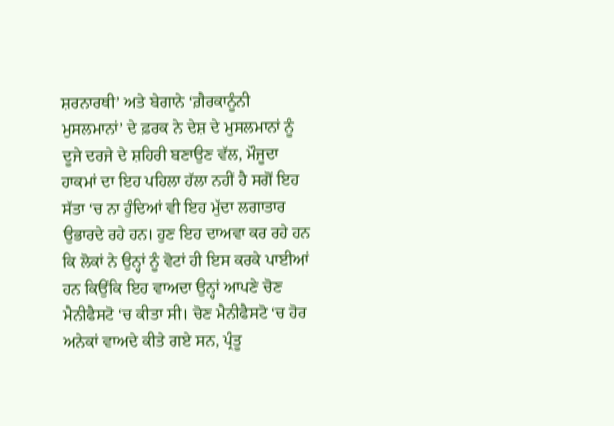ਸ਼ਰਨਾਰਥੀ’ ਅਤੇ ਬੇਗਾਨੇ ‘ਗ਼ੈਰਕਾਨੂੰਨੀ ਮੁਸਲਮਾਨਾਂ’ ਦੇ ਫ਼ਰਕ ਨੇ ਦੇਸ਼ ਦੇ ਮੁਸਲਮਾਨਾਂ ਨੂੰ ਦੂਜੇ ਦਰਜੇ ਦੇ ਸ਼ਹਿਰੀ ਬਣਾਉਣ ਵੱਲ, ਮੌਜੂਦਾ ਹਾਕਮਾਂ ਦਾ ਇਹ ਪਹਿਲਾ ਹੱਲਾ ਨਹੀਂ ਹੈ ਸਗੋਂ ਇਹ ਸੱਤਾ ‘ਚ ਨਾ ਹੁੰਦਿਆਂ ਵੀ ਇਹ ਮੁੱਦਾ ਲਗਾਤਾਰ ਉਭਾਰਦੇ ਰਹੇ ਹਨ। ਹੁਣ ਇਹ ਦਾਅਵਾ ਕਰ ਰਹੇ ਹਨ ਕਿ ਲੋਕਾਂ ਨੇ ਉਨ੍ਹਾਂ ਨੂੰ ਵੋਟਾਂ ਹੀ ਇਸ ਕਰਕੇ ਪਾਈਆਂ ਹਨ ਕਿਉਂਕਿ ਇਹ ਵਾਅਦਾ ਉਨ੍ਹਾਂ ਆਪਣੇ ਚੋਣ ਮੈਨੀਫੈਸਟੋ ‘ਚ ਕੀਤਾ ਸੀ। ਚੋਣ ਮੈਨੀਫੈਸਟੋ ‘ਚ ਹੋਰ ਅਨੇਕਾਂ ਵਾਅਦੇ ਕੀਤੇ ਗਏ ਸਨ, ਪ੍ਰੰਤੂ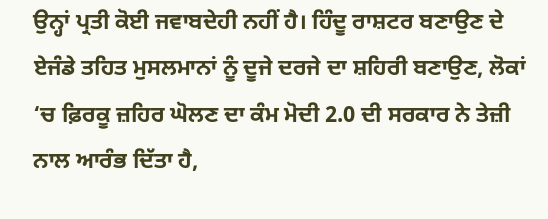ਉਨ੍ਹਾਂ ਪ੍ਰਤੀ ਕੋਈ ਜਵਾਬਦੇਹੀ ਨਹੀਂ ਹੈ। ਹਿੰਦੂ ਰਾਸ਼ਟਰ ਬਣਾਉਣ ਦੇ ਏਜੰਡੇ ਤਹਿਤ ਮੁਸਲਮਾਨਾਂ ਨੂੰ ਦੂਜੇ ਦਰਜੇ ਦਾ ਸ਼ਹਿਰੀ ਬਣਾਉਣ, ਲੋਕਾਂ ‘ਚ ਫ਼ਿਰਕੂ ਜ਼ਹਿਰ ਘੋਲਣ ਦਾ ਕੰਮ ਮੋਦੀ 2.0 ਦੀ ਸਰਕਾਰ ਨੇ ਤੇਜ਼ੀ ਨਾਲ ਆਰੰਭ ਦਿੱਤਾ ਹੈ,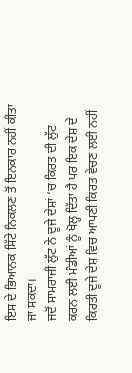ਇਸ ਦੇ ਭਿਆਨਕ ਸਿੱਟੇ ਨਿਕਲਣ ਤੋਂ ਇਨਕਾਰ ਨਹੀਂ ਕੀਤਾ ਜਾ ਸਕਦਾ।
ਜਦੋਂ ਸਾਮਰਾਜੀ ਲੁੱਟ ਨੇ ਦੂਜੇ ਦੇਸ਼ਾਂ ‘ਚ ਕਿਰਤ ਦੀ ਲੁੱਟ ਕਰਨ ਲਈ ਮੰਡੀਆਂ ਨੂੰ ਖੋਲ੍ਹ ਦਿੱਤਾ ਹੈ ਪਰ ਇਕ ਦੇਸ਼ ਦੇ ਕਿਰਤੀ ਦੂਜੇ ਦੇਸ਼ ਵਿਚ ਆਪਣੀ ਕਿਰਤ ਵੇਚਣ ਲਈ ਨਹੀਂ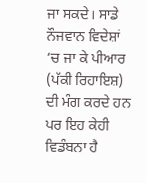ਜਾ ਸਕਦੇ। ਸਾਡੇ ਨੌਜਵਾਨ ਵਿਦੇਸ਼ਾਂ ‘ਚ ਜਾ ਕੇ ਪੀਆਰ (ਪੱਕੀ ਰਿਹਾਇਸ਼) ਦੀ ਮੰਗ ਕਰਦੇ ਹਨ ਪਰ ਇਹ ਕੇਹੀ ਵਿਡੰਬਨਾ ਹੈ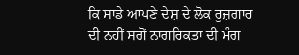ਕਿ ਸਾਡੇ ਆਪਣੇ ਦੇਸ਼ ਦੇ ਲੋਕ ਰੁਜ਼ਗਾਰ ਦੀ ਨਹੀਂ ਸਗੋਂ ਨਾਗਰਿਕਤਾ ਦੀ ਮੰਗ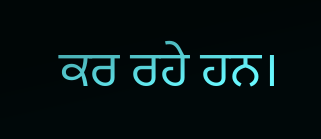ਕਰ ਰਹੇ ਹਨ।